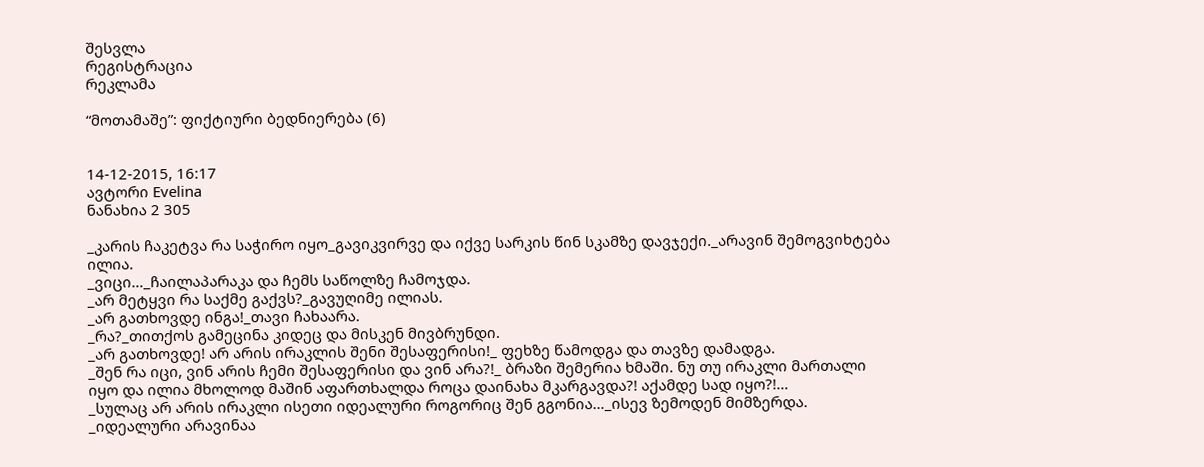შესვლა
რეგისტრაცია
რეკლამა

“მოთამაშე”: ფიქტიური ბედნიერება (6)


14-12-2015, 16:17
ავტორი Evelina
ნანახია 2 305

_კარის ჩაკეტვა რა საჭირო იყო_გავიკვირვე და იქვე სარკის წინ სკამზე დავჯექი._არავინ შემოგვიხტება ილია.
_ვიცი…_ჩაილაპარაკა და ჩემს საწოლზე ჩამოჯდა.
_არ მეტყვი რა საქმე გაქვს?_გავუღიმე ილიას.
_არ გათხოვდე ინგა!_თავი ჩახაარა.
_რა?_თითქოს გამეცინა კიდეც და მისკენ მივბრუნდი.
_არ გათხოვდე! არ არის ირაკლის შენი შესაფერისი!_ ფეხზე წამოდგა და თავზე დამადგა.
_შენ რა იცი, ვინ არის ჩემი შესაფერისი და ვინ არა?!_ ბრაზი შემერია ხმაში. ნუ თუ ირაკლი მართალი იყო და ილია მხოლოდ მაშინ აფართხალდა როცა დაინახა მკარგავდა?! აქამდე სად იყო?!…
_სულაც არ არის ირაკლი ისეთი იდეალური როგორიც შენ გგონია…_ისევ ზემოდენ მიმზერდა.
_იდეალური არავინაა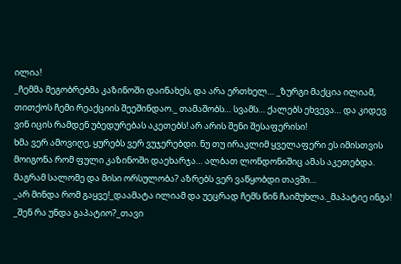ილია!
_ჩემმა მეგობრებმა კაზინოში დაინახეს, და არა ერთხელ… _ზურგი მაქცია ილიამ, თითქოს ჩემი რეაქციის შეეშინდაო._ თამაშობს… სვამს… ქალებს ეხვევა… და კიდევ ვინ იცის რამდენ უბედურებას აკეთებს! არ არის შენი შესაფერისი!
ხმა ვერ ამოვიღე, ყურებს ვერ ვუჯერებდი. ნუ თუ ირაკლიმ ყველაფერი ეს იმისთვის მოიგონა რომ ფული კაზინოში დაეხარჯა… ალბათ ლონდონიშიც ამას აკეთებდა. მაგრამ სალომე და მისი ორსულობა? აზრებს ვერ ვაწყობდი თავში…
_არ მინდა რომ გაყვე!_დაამატა ილიამ და უეცრად ჩემს წინ ჩაიმუხლა._მაპატიე ინგა!
_შენ რა უნდა გაპატიო?_თავი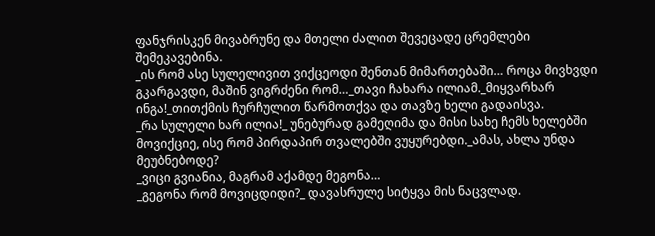ფანჯრისკენ მივაბრუნე და მთელი ძალით შევეცადე ცრემლები შემეკავებინა.
_ის რომ ასე სულელივით ვიქცეოდი შენთან მიმართებაში… როცა მივხვდი გკარგავდი, მაშინ ვიგრძენი რომ…_თავი ჩახარა ილიამ._მიყვარხარ ინგა!_თითქმის ჩურჩულით წარმოთქვა და თავზე ხელი გადაისვა.
_რა სულელი ხარ ილია!_ უნებურად გამეღიმა და მისი სახე ჩემს ხელებში მოვიქციე, ისე რომ პირდაპირ თვალებში ვუყურებდი._ამას, ახლა უნდა მეუბნებოდე?
_ვიცი გვიანია, მაგრამ აქამდე მეგონა…
_გეგონა რომ მოვიცდიდი?_ დავასრულე სიტყვა მის ნაცვლად.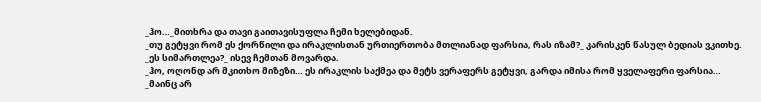_ჰო…_მითხრა და თავი გაითავისუფლა ჩემი ხელებიდან.
_თუ გეტყვი რომ ეს ქორწილი და ირაკლისთან ურთიერთობა მთლიანად ფარსია, რას იზამ?_ კარისკენ წასულ ბედიას ვკითხე.
_ეს სიმართლეა?_ ისევ ჩემთან მოვარდა.
_ჰო, ოღონდ არ მკითხო მიზეზი… ეს ირაკლის საქმეა და მეტს ვერაფერს გეტყვი, გარდა იმისა რომ ყველაფერი ფარსია…
_მაინც არ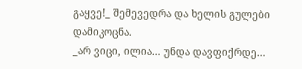გაყვე!_ შემევედრა და ხელის გულები დამიკოცნა.
_არ ვიცი, ილია… უნდა დავფიქრდე…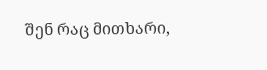შენ რაც მითხარი,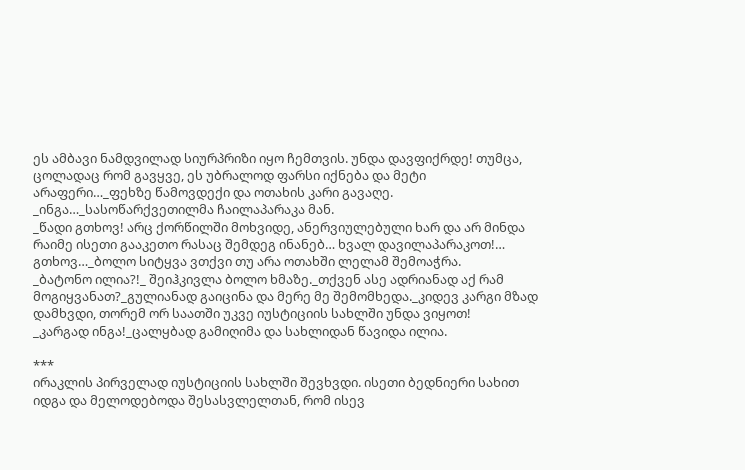ეს ამბავი ნამდვილად სიურპრიზი იყო ჩემთვის. უნდა დავფიქრდე! თუმცა, ცოლადაც რომ გავყვე, ეს უბრალოდ ფარსი იქნება და მეტი არაფერი…_ფეხზე წამოვდექი და ოთახის კარი გავაღე.
_ინგა…_სასოწარქვეთილმა ჩაილაპარაკა მან.
_წადი გთხოვ! არც ქორწილში მოხვიდე, ანერვიულებული ხარ და არ მინდა რაიმე ისეთი გააკეთო რასაც შემდეგ ინანებ… ხვალ დავილაპარაკოთ!… გთხოვ…_ბოლო სიტყვა ვთქვი თუ არა ოთახში ლელამ შემოაჭრა.
_ბატონო ილია?!_ შეიჰკივლა ბოლო ხმაზე._თქვენ ასე ადრიანად აქ რამ მოგიყვანათ?_გულიანად გაიცინა და მერე მე შემომხედა._კიდევ კარგი მზად დამხვდი, თორემ ორ საათში უკვე იუსტიციის სახლში უნდა ვიყოთ!
_კარგად ინგა!_ცალყბად გამიღიმა და სახლიდან წავიდა ილია.

***
ირაკლის პირველად იუსტიციის სახლში შევხვდი. ისეთი ბედნიერი სახით იდგა და მელოდებოდა შესასვლელთან, რომ ისევ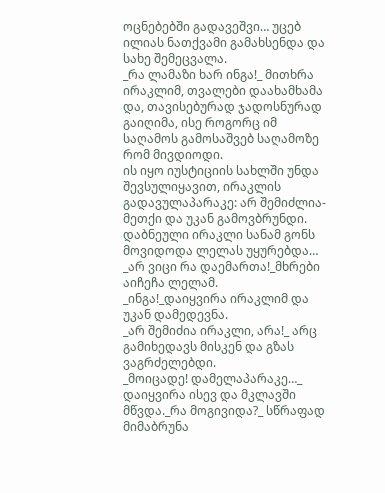ოცნებებში გადავეშვი… უცებ ილიას ნათქვამი გამახსენდა და სახე შემეცვალა.
_რა ლამაზი ხარ ინგა!_ მითხრა ირაკლიმ, თვალები დაახამხამა და, თავისებურად ჯადოსნურად გაიღიმა, ისე როგორც იმ საღამოს გამოსაშვებ საღამოზე რომ მივდიოდი.
ის იყო იუსტიციის სახლში უნდა შევსულიყავით, ირაკლის გადავულაპარაკე: არ შემიძლია-მეთქი და უკან გამოვბრუნდი. დაბნეული ირაკლი სანამ გონს მოვიდოდა ლელას უყურებდა…
_არ ვიცი რა დაემართა!_მხრები აიჩეჩა ლელამ.
_ინგა!_დაიყვირა ირაკლიმ და უკან დამედევნა.
_არ შემიძია ირაკლი, არა!_ არც გამიხედავს მისკენ და გზას ვაგრძელებდი.
_მოიცადე! დამელაპარაკე…_ დაიყვირა ისევ და მკლავში მწვდა._რა მოგივიდა?_ სწრაფად მიმაბრუნა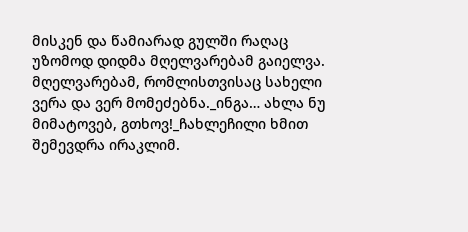მისკენ და წამიარად გულში რაღაც უზომოდ დიდმა მღელვარებამ გაიელვა. მღელვარებამ, რომლისთვისაც სახელი ვერა და ვერ მომეძებნა._ინგა… ახლა ნუ მიმატოვებ, გთხოვ!_ჩახლეჩილი ხმით შემევდრა ირაკლიმ.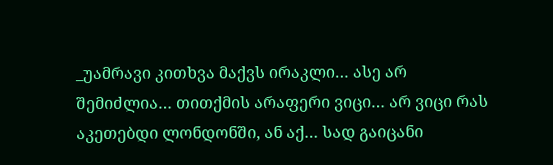_უამრავი კითხვა მაქვს ირაკლი… ასე არ შემიძლია… თითქმის არაფერი ვიცი… არ ვიცი რას აკეთებდი ლონდონში, ან აქ… სად გაიცანი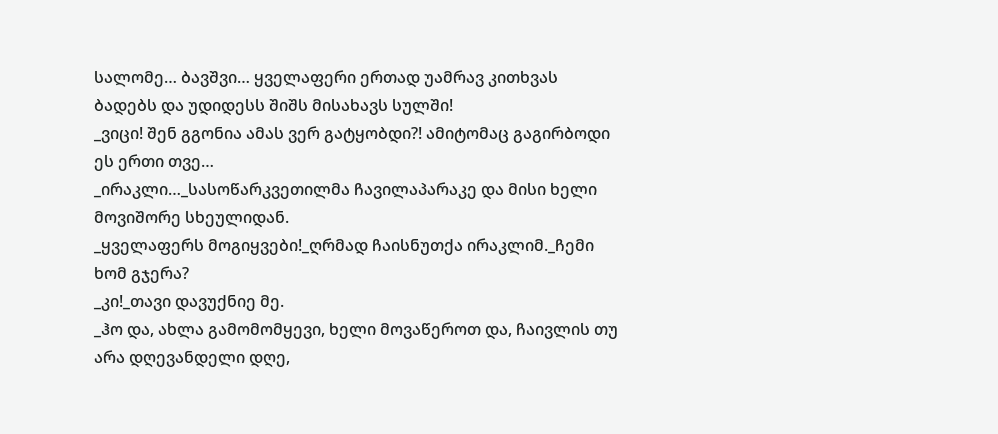სალომე… ბავშვი… ყველაფერი ერთად უამრავ კითხვას ბადებს და უდიდესს შიშს მისახავს სულში!
_ვიცი! შენ გგონია ამას ვერ გატყობდი?! ამიტომაც გაგირბოდი ეს ერთი თვე…
_ირაკლი…_სასოწარკვეთილმა ჩავილაპარაკე და მისი ხელი მოვიშორე სხეულიდან.
_ყველაფერს მოგიყვები!_ღრმად ჩაისნუთქა ირაკლიმ._ჩემი ხომ გჯერა?
_კი!_თავი დავუქნიე მე.
_ჰო და, ახლა გამომომყევი, ხელი მოვაწეროთ და, ჩაივლის თუ არა დღევანდელი დღე,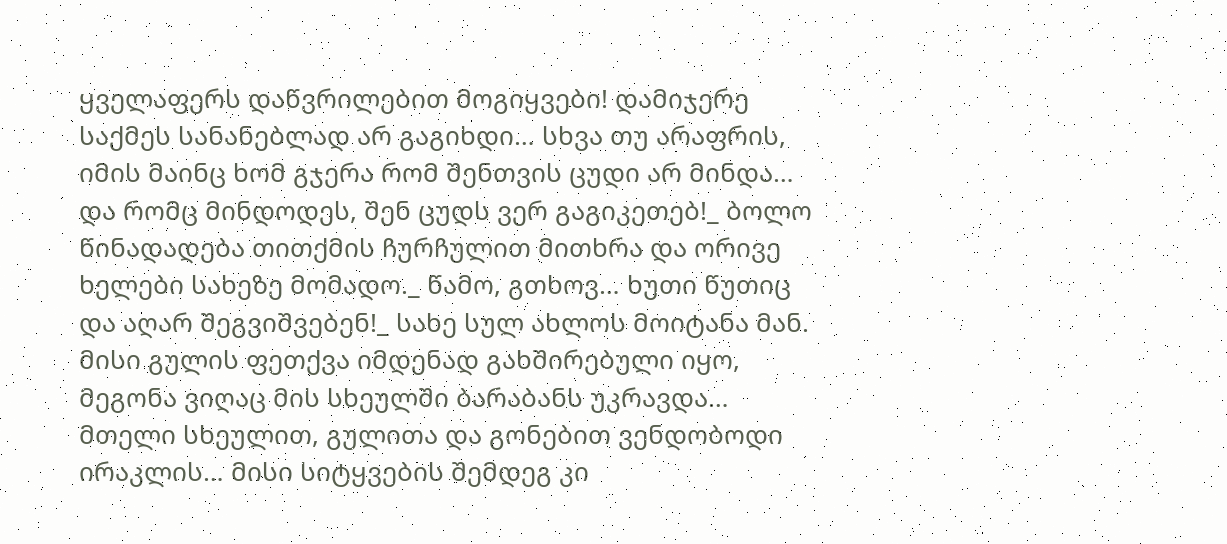ყველაფერს დაწვრილებით მოგიყვები! დამიჯერე საქმეს სანანებლად არ გაგიხდი… სხვა თუ არაფრის, იმის მაინც ხომ გჯერა რომ შენთვის ცუდი არ მინდა… და რომც მინდოდეს, შენ ცუდს ვერ გაგიკეთებ!_ ბოლო წინადადება თითქმის ჩურჩულით მითხრა და ორივე ხელები სახეზე მომადო._ წამო, გთხოვ… ხუთი წუთიც და აღარ შეგვიშვებენ!_ სახე სულ ახლოს მოიტანა მან. მისი გულის ფეთქვა იმდენად გახშირებული იყო, მეგონა ვიღაც მის სხეულში ბარაბანს უკრავდა… მთელი სხეულით, გულითა და გონებით ვენდობოდი ირაკლის… მისი სიტყვების შემდეგ კი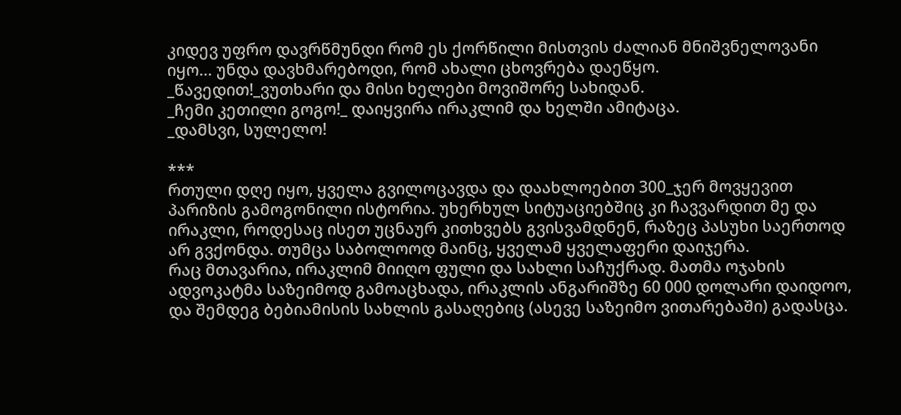კიდევ უფრო დავრწმუნდი რომ ეს ქორწილი მისთვის ძალიან მნიშვნელოვანი იყო… უნდა დავხმარებოდი, რომ ახალი ცხოვრება დაეწყო.
_წავედით!_ვუთხარი და მისი ხელები მოვიშორე სახიდან.
_ჩემი კეთილი გოგო!_ დაიყვირა ირაკლიმ და ხელში ამიტაცა.
_დამსვი, სულელო!

***
რთული დღე იყო, ყველა გვილოცავდა და დაახლოებით 300_ჯერ მოვყევით პარიზის გამოგონილი ისტორია. უხერხულ სიტუაციებშიც კი ჩავვარდით მე და ირაკლი, როდესაც ისეთ უცნაურ კითხვებს გვისვამდნენ, რაზეც პასუხი საერთოდ არ გვქონდა. თუმცა საბოლოოდ მაინც, ყველამ ყველაფერი დაიჯერა.
რაც მთავარია, ირაკლიმ მიიღო ფული და სახლი საჩუქრად. მათმა ოჯახის ადვოკატმა საზეიმოდ გამოაცხადა, ირაკლის ანგარიშზე 60 000 დოლარი დაიდოო, და შემდეგ ბებიამისის სახლის გასაღებიც (ასევე საზეიმო ვითარებაში) გადასცა.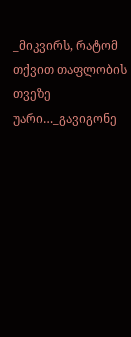_მიკვირს, რატომ თქვით თაფლობის თვეზე უარი…_გავიგონე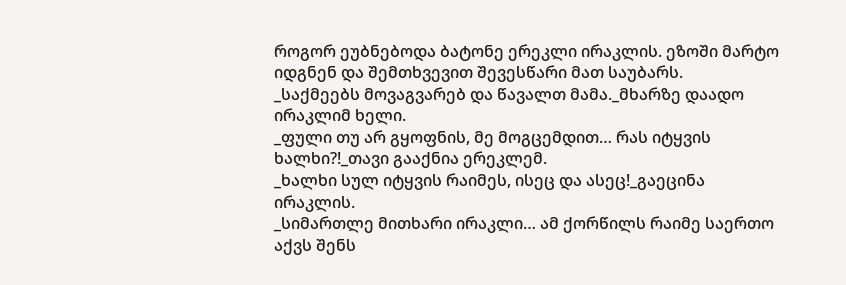როგორ ეუბნებოდა ბატონე ერეკლი ირაკლის. ეზოში მარტო იდგნენ და შემთხვევით შევესწარი მათ საუბარს.
_საქმეებს მოვაგვარებ და წავალთ მამა._მხარზე დაადო ირაკლიმ ხელი.
_ფული თუ არ გყოფნის, მე მოგცემდით… რას იტყვის ხალხი?!_თავი გააქნია ერეკლემ.
_ხალხი სულ იტყვის რაიმეს, ისეც და ასეც!_გაეცინა ირაკლის.
_სიმართლე მითხარი ირაკლი… ამ ქორწილს რაიმე საერთო აქვს შენს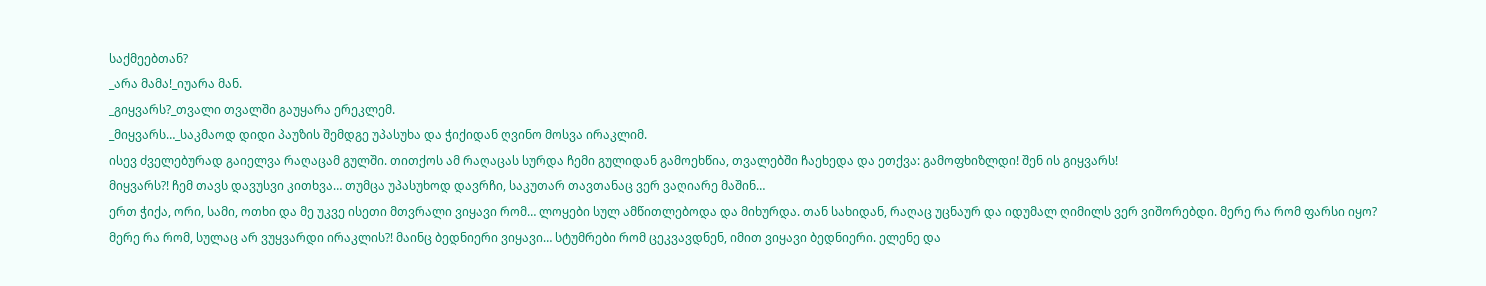საქმეებთან?
_არა მამა!_იუარა მან.
_გიყვარს?_თვალი თვალში გაუყარა ერეკლემ.
_მიყვარს…_საკმაოდ დიდი პაუზის შემდგე უპასუხა და ჭიქიდან ღვინო მოსვა ირაკლიმ.
ისევ ძველებურად გაიელვა რაღაცამ გულში. თითქოს ამ რაღაცას სურდა ჩემი გულიდან გამოეხწია, თვალებში ჩაეხედა და ეთქვა: გამოფხიზლდი! შენ ის გიყვარს!
მიყვარს?! ჩემ თავს დავუსვი კითხვა… თუმცა უპასუხოდ დავრჩი, საკუთარ თავთანაც ვერ ვაღიარე მაშინ…
ერთ ჭიქა, ორი, სამი, ოთხი და მე უკვე ისეთი მთვრალი ვიყავი რომ… ლოყები სულ ამწითლებოდა და მიხურდა. თან სახიდან, რაღაც უცნაურ და იდუმალ ღიმილს ვერ ვიშორებდი. მერე რა რომ ფარსი იყო? მერე რა რომ, სულაც არ ვუყვარდი ირაკლის?! მაინც ბედნიერი ვიყავი… სტუმრები რომ ცეკვავდნენ, იმით ვიყავი ბედნიერი. ელენე და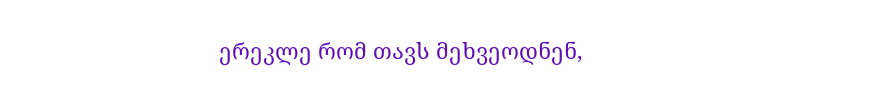ერეკლე რომ თავს მეხვეოდნენ,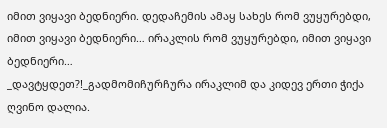იმით ვიყავი ბედნიერი. დედაჩემის ამაყ სახეს რომ ვუყურებდი, იმით ვიყავი ბედნიერი… ირაკლის რომ ვუყურებდი, იმით ვიყავი ბედნიერი…
_დავტყდეთ?!_გადმომიჩურჩურა ირაკლიმ და კიდევ ერთი ჭიქა ღვინო დალია.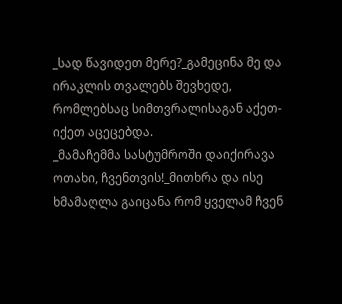_სად წავიდეთ მერე?_გამეცინა მე და ირაკლის თვალებს შევხედე, რომლებსაც სიმთვრალისაგან აქეთ-იქეთ აცეცებდა.
_მამაჩემმა სასტუმროში დაიქირავა ოთახი, ჩვენთვის!_მითხრა და ისე ხმამაღლა გაიცანა რომ ყველამ ჩვენ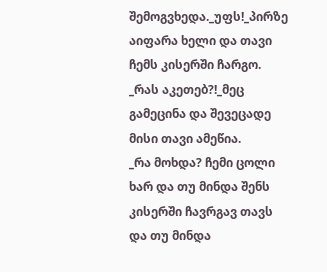შემოგვხედა._უფს!_პირზე აიფარა ხელი და თავი ჩემს კისერში ჩარგო.
_რას აკეთებ?!_მეც გამეცინა და შევეცადე მისი თავი ამეწია.
_რა მოხდა? ჩემი ცოლი ხარ და თუ მინდა შენს კისერში ჩავრგავ თავს და თუ მინდა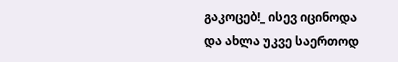გაკოცებ!_ ისევ იცინოდა და ახლა უკვე საერთოდ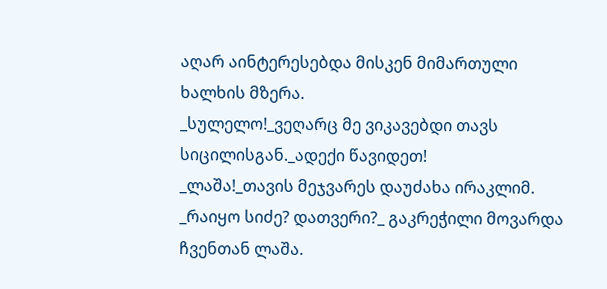აღარ აინტერესებდა მისკენ მიმართული ხალხის მზერა.
_სულელო!_ვეღარც მე ვიკავებდი თავს სიცილისგან._ადექი წავიდეთ!
_ლაშა!_თავის მეჯვარეს დაუძახა ირაკლიმ.
_რაიყო სიძე? დათვერი?_ გაკრეჭილი მოვარდა ჩვენთან ლაშა.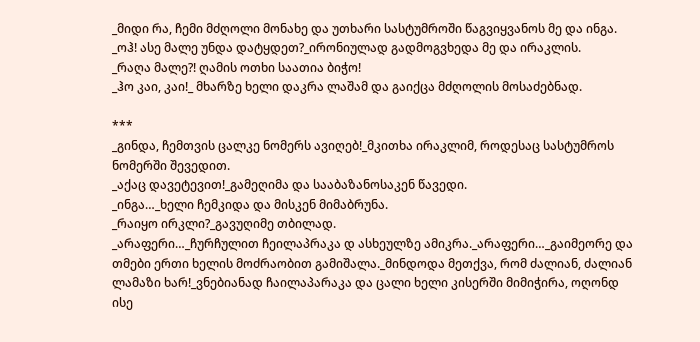_მიდი რა, ჩემი მძღოლი მონახე და უთხარი სასტუმროში წაგვიყვანოს მე და ინგა.
_ოჰ! ასე მალე უნდა დატყდეთ?_ირონიულად გადმოგვხედა მე და ირაკლის.
_რაღა მალე?! ღამის ოთხი საათია ბიჭო!
_ჰო კაი, კაი!_ მხარზე ხელი დაკრა ლაშამ და გაიქცა მძღოლის მოსაძებნად.

***
_გინდა, ჩემთვის ცალკე ნომერს ავიღებ!_მკითხა ირაკლიმ, როდესაც სასტუმროს ნომერში შევედით.
_აქაც დავეტევით!_გამეღიმა და სააბაზანოსაკენ წავედი.
_ინგა…_ხელი ჩემკიდა და მისკენ მიმაბრუნა.
_რაიყო ირკლი?_გავუღიმე თბილად.
_არაფერი…_ჩურჩულით ჩეილაპრაკა დ ასხეულზე ამიკრა._არაფერი…_გაიმეორე და თმები ერთი ხელის მოძრაობით გამიშალა._მინდოდა მეთქვა, რომ ძალიან, ძალიან ლამაზი ხარ!_ვნებიანად ჩაილაპარაკა და ცალი ხელი კისერში მიმიჭირა, ოღონდ ისე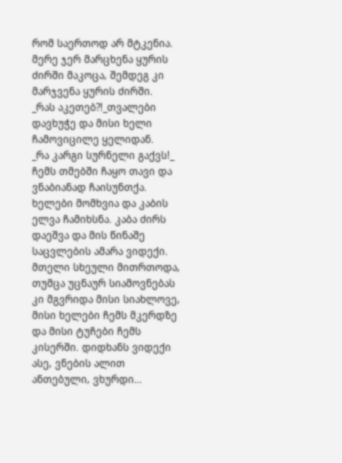რომ საერთოდ არ მტკენია. მერე ჯერ მარცხენა ყურის ძირში მაკოცა, შემდეგ კი მარჯვენა ყურის ძირში.
_რას აკეთებ?!_თვალები დავხუჭე და მისი ხელი ჩამოვიცილე ყელიდან.
_რა კარგი სურნელი გაქვს!_ ჩემს თმებში ჩაყო თავი და ვნაბიანად ჩაისუნთქა. ხელები მომხვია და კაბის ელვა ჩამიხსნა. კაბა ძირს დაეშვა და მის წინაშე საცვლების ამარა ვიდექი. მთელი სხეული მითრთოდა, თუმცა უცნაურ სიამოვნებას კი მგვრიდა მისი სიახლოვე, მისი ხელები ჩემს მკერდზე და მისი ტუჩები ჩემს კისერში. დიდხანს ვიდექი ასე, ვნების ალით ანთებული, ვხურდი…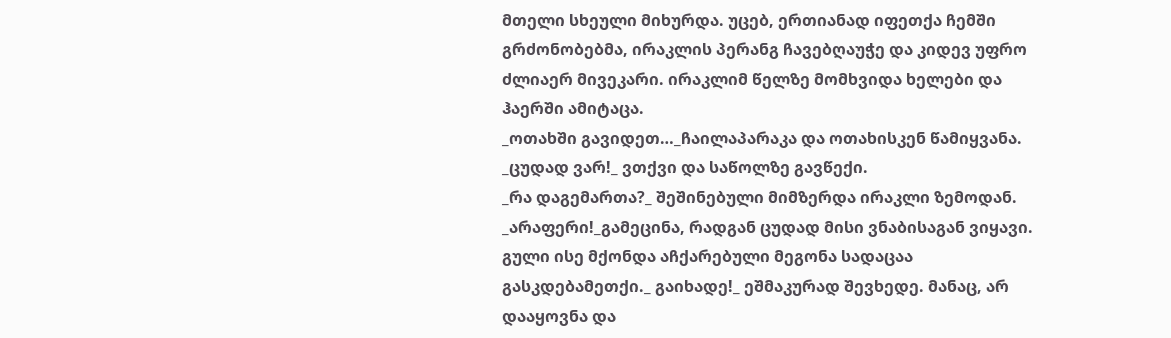მთელი სხეული მიხურდა. უცებ, ერთიანად იფეთქა ჩემში გრძონობებმა, ირაკლის პერანგ ჩავებღაუჭე და კიდევ უფრო ძლიაერ მივეკარი. ირაკლიმ წელზე მომხვიდა ხელები და ჰაერში ამიტაცა.
_ოთახში გავიდეთ…_ჩაილაპარაკა და ოთახისკენ წამიყვანა.
_ცუდად ვარ!_ ვთქვი და საწოლზე გავწექი.
_რა დაგემართა?_ შეშინებული მიმზერდა ირაკლი ზემოდან.
_არაფერი!_გამეცინა, რადგან ცუდად მისი ვნაბისაგან ვიყავი. გული ისე მქონდა აჩქარებული მეგონა სადაცაა გასკდებამეთქი._ გაიხადე!_ ეშმაკურად შევხედე. მანაც, არ დააყოვნა და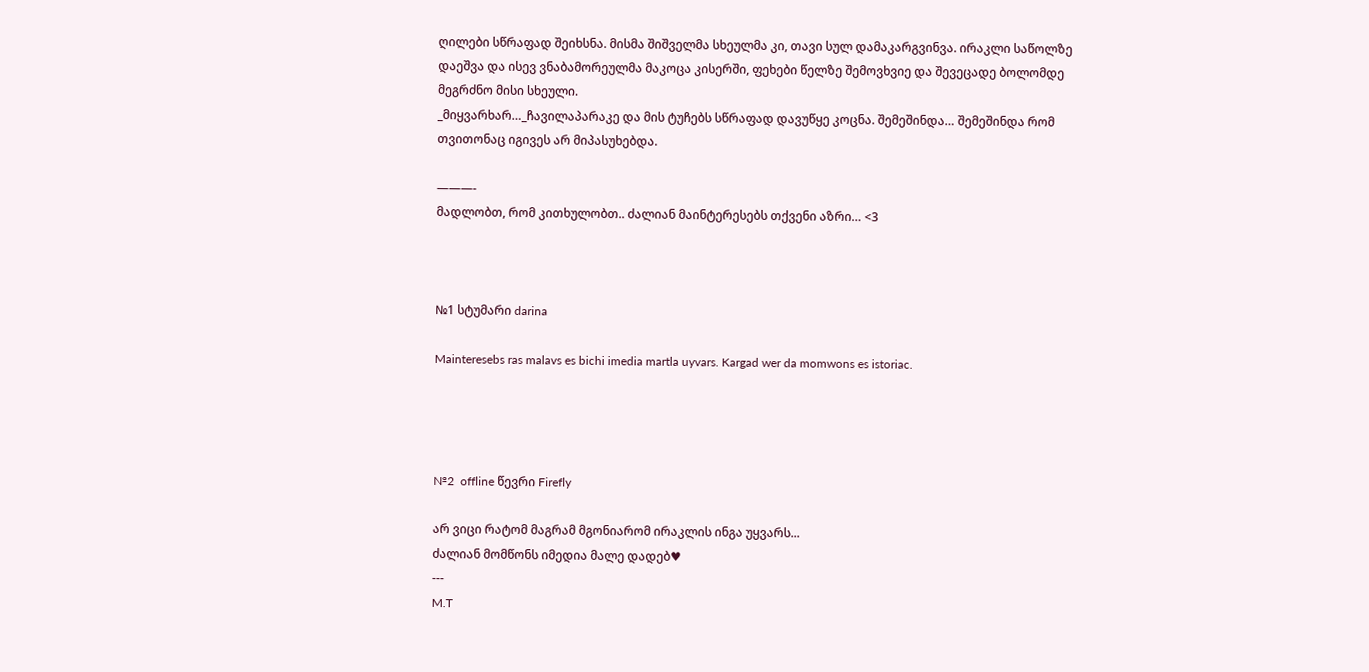ღილები სწრაფად შეიხსნა. მისმა შიშველმა სხეულმა კი, თავი სულ დამაკარგვინვა. ირაკლი საწოლზე დაეშვა და ისევ ვნაბამორეულმა მაკოცა კისერში, ფეხები წელზე შემოვხვიე და შევეცადე ბოლომდე მეგრძნო მისი სხეული.
_მიყვარხარ…_ჩავილაპარაკე და მის ტუჩებს სწრაფად დავუწყე კოცნა. შემეშინდა… შემეშინდა რომ თვითონაც იგივეს არ მიპასუხებდა.

———-
მადლობთ, რომ კითხულობთ.. ძალიან მაინტერესებს თქვენი აზრი… <3



№1 სტუმარი darina

Mainteresebs ras malavs es bichi imedia martla uyvars. Kargad wer da momwons es istoriac.




№2  offline წევრი Firefly

არ ვიცი რატომ მაგრამ მგონიარომ ირაკლის ინგა უყვარს...
ძალიან მომწონს იმედია მალე დადებ♥
---
M.T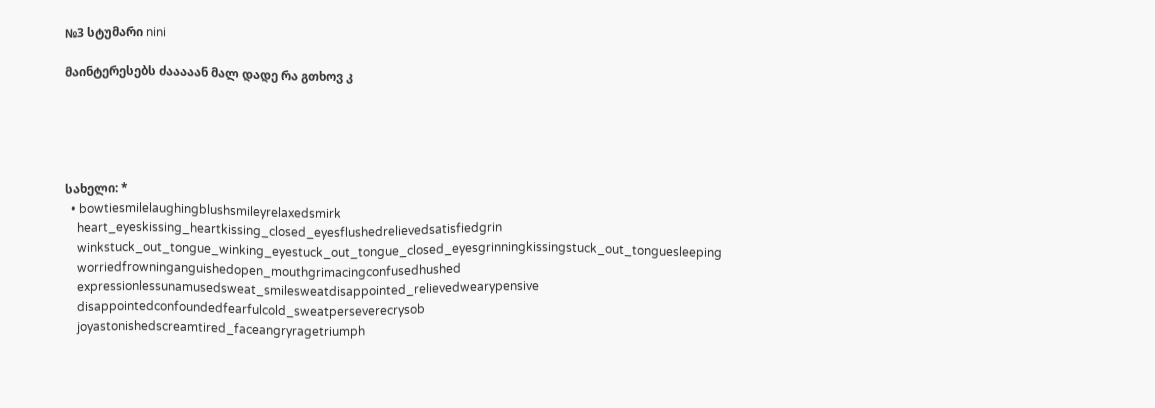№3 სტუმარი nini

მაინტერესებს ძააააან მალ დადე რა გთხოვ კ





სახელი: *
  • bowtiesmilelaughingblushsmileyrelaxedsmirk
    heart_eyeskissing_heartkissing_closed_eyesflushedrelievedsatisfiedgrin
    winkstuck_out_tongue_winking_eyestuck_out_tongue_closed_eyesgrinningkissingstuck_out_tonguesleeping
    worriedfrowninganguishedopen_mouthgrimacingconfusedhushed
    expressionlessunamusedsweat_smilesweatdisappointed_relievedwearypensive
    disappointedconfoundedfearfulcold_sweatperseverecrysob
    joyastonishedscreamtired_faceangryragetriumph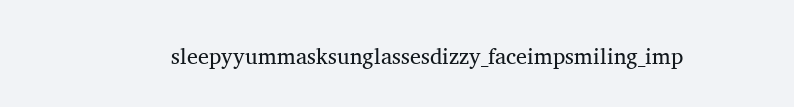sleepyyummasksunglassesdizzy_faceimpsmiling_imp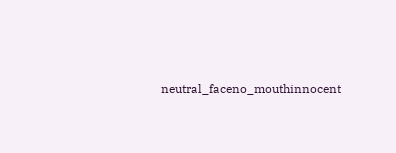neutral_faceno_mouthinnocent